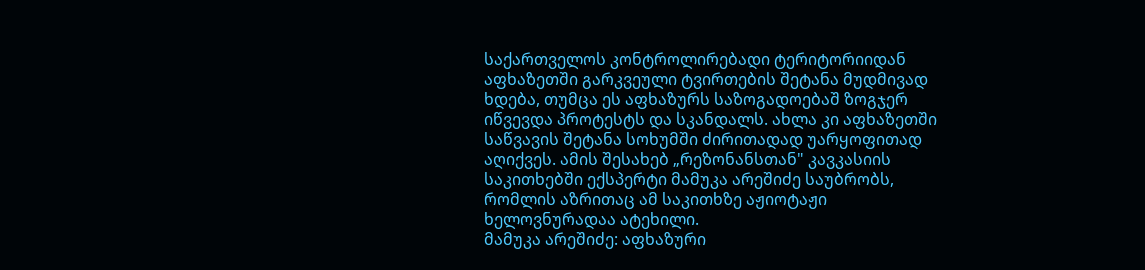საქართველოს კონტროლირებადი ტერიტორიიდან აფხაზეთში გარკვეული ტვირთების შეტანა მუდმივად ხდება, თუმცა ეს აფხაზურს საზოგადოებაშ ზოგჯერ იწვევდა პროტესტს და სკანდალს. ახლა კი აფხაზეთში საწვავის შეტანა სოხუმში ძირითადად უარყოფითად აღიქვეს. ამის შესახებ „რეზონანსთან" კავკასიის საკითხებში ექსპერტი მამუკა არეშიძე საუბრობს, რომლის აზრითაც ამ საკითხზე აჟიოტაჟი ხელოვნურადაა ატეხილი.
მამუკა არეშიძე: აფხაზური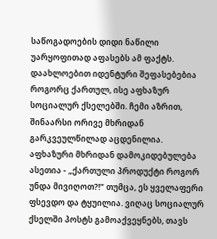საწოგადოების დიდი ნაწილი უარყოფითად აფასებს ამ ფაქტს. დაახლოებით იდენტური შეფასებებია როგორც ქართულ, ისე აფხაზურ სოციალურ ქსელებში. ჩემი აზრით, შინაარსი ორივე მხრიდან გარკვეულწილად აცდენილია.
აფხაზური მხრიდან დამოკიდებულება ასეთია - „ქართული პროდუქტი როგორ უნდა მივიღოთ?!" თუმცა, ეს ყველაფერი ფსევდო და ტყუილია. ვიღაც სოციალურ ქსელში პოსტს გამოაქვეყნებს, თავს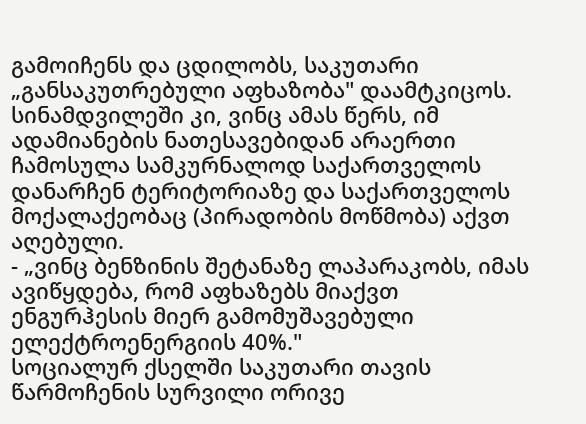გამოიჩენს და ცდილობს, საკუთარი „განსაკუთრებული აფხაზობა" დაამტკიცოს. სინამდვილეში კი, ვინც ამას წერს, იმ ადამიანების ნათესავებიდან არაერთი ჩამოსულა სამკურნალოდ საქართველოს დანარჩენ ტერიტორიაზე და საქართველოს მოქალაქეობაც (პირადობის მოწმობა) აქვთ აღებული.
- „ვინც ბენზინის შეტანაზე ლაპარაკობს, იმას ავიწყდება, რომ აფხაზებს მიაქვთ ენგურჰესის მიერ გამომუშავებული ელექტროენერგიის 40%."
სოციალურ ქსელში საკუთარი თავის წარმოჩენის სურვილი ორივე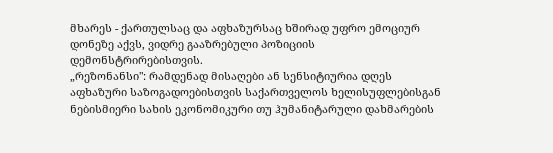მხარეს - ქართულსაც და აფხაზურსაც ხშირად უფრო ემოციურ დონეზე აქვს, ვიდრე გააზრებული პოზიციის დემონსტრირებისთვის.
„რეზონანსი": რამდენად მისაღები ან სენსიტიურია დღეს აფხაზური საზოგადოებისთვის საქართველოს ხელისუფლებისგან ნებისმიერი სახის ეკონომიკური თუ ჰუმანიტარული დახმარების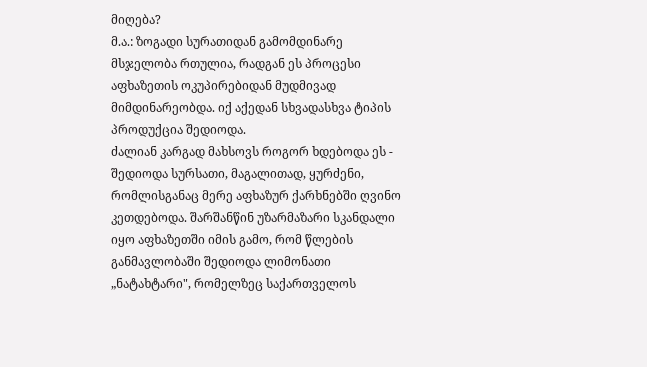მიღება?
მ.ა.: ზოგადი სურათიდან გამომდინარე მსჯელობა რთულია, რადგან ეს პროცესი აფხაზეთის ოკუპირებიდან მუდმივად მიმდინარეობდა. იქ აქედან სხვადასხვა ტიპის პროდუქცია შედიოდა.
ძალიან კარგად მახსოვს როგორ ხდებოდა ეს - შედიოდა სურსათი, მაგალითად, ყურძენი, რომლისგანაც მერე აფხაზურ ქარხნებში ღვინო კეთდებოდა. შარშანწინ უზარმაზარი სკანდალი იყო აფხაზეთში იმის გამო, რომ წლების განმავლობაში შედიოდა ლიმონათი „ნატახტარი", რომელზეც საქართველოს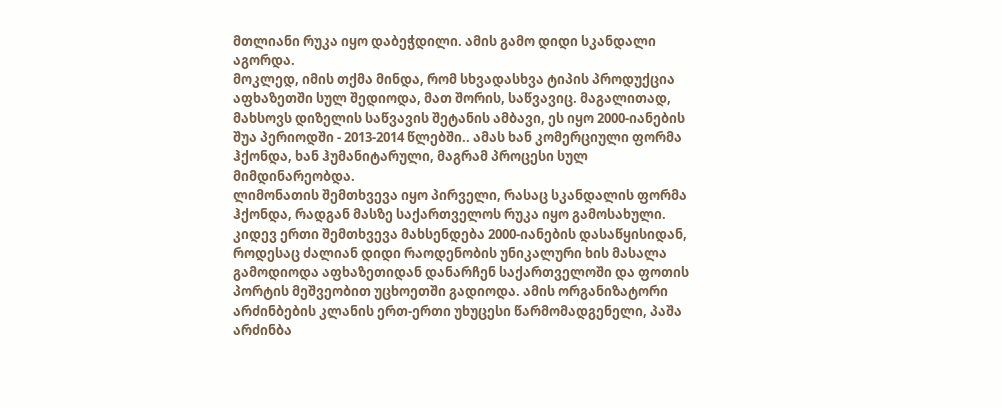მთლიანი რუკა იყო დაბეჭდილი. ამის გამო დიდი სკანდალი აგორდა.
მოკლედ, იმის თქმა მინდა, რომ სხვადასხვა ტიპის პროდუქცია აფხაზეთში სულ შედიოდა, მათ შორის, საწვავიც. მაგალითად, მახსოვს დიზელის საწვავის შეტანის ამბავი, ეს იყო 2000-იანების შუა პერიოდში - 2013-2014 წლებში.. ამას ხან კომერციული ფორმა ჰქონდა, ხან ჰუმანიტარული, მაგრამ პროცესი სულ მიმდინარეობდა.
ლიმონათის შემთხვევა იყო პირველი, რასაც სკანდალის ფორმა ჰქონდა, რადგან მასზე საქართველოს რუკა იყო გამოსახული.
კიდევ ერთი შემთხვევა მახსენდება 2000-იანების დასაწყისიდან, როდესაც ძალიან დიდი რაოდენობის უნიკალური ხის მასალა გამოდიოდა აფხაზეთიდან დანარჩენ საქართველოში და ფოთის პორტის მეშვეობით უცხოეთში გადიოდა. ამის ორგანიზატორი არძინბების კლანის ერთ-ერთი უხუცესი წარმომადგენელი, პაშა არძინბა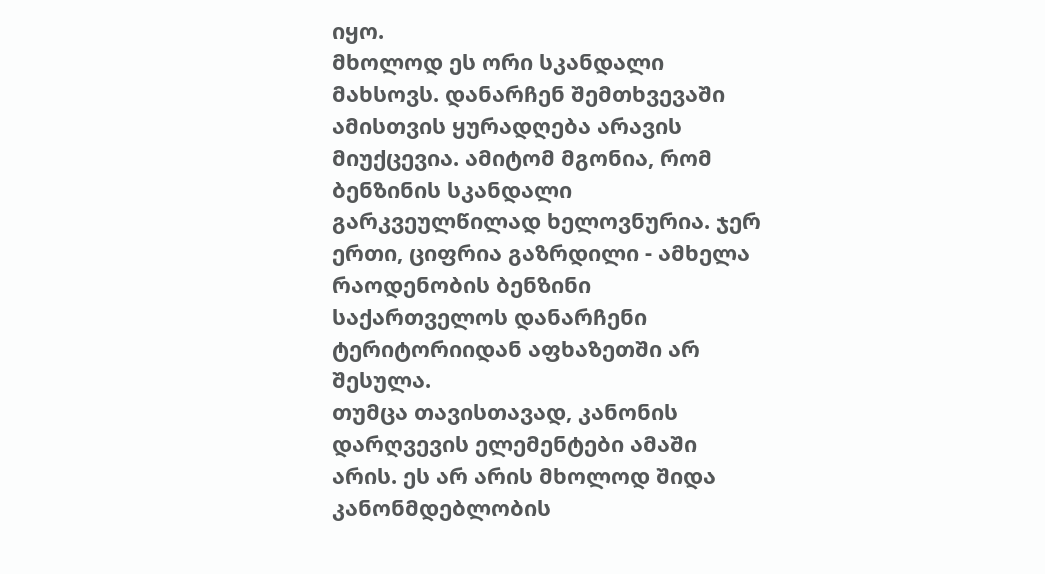იყო.
მხოლოდ ეს ორი სკანდალი მახსოვს. დანარჩენ შემთხვევაში ამისთვის ყურადღება არავის მიუქცევია. ამიტომ მგონია, რომ ბენზინის სკანდალი გარკვეულწილად ხელოვნურია. ჯერ ერთი, ციფრია გაზრდილი - ამხელა რაოდენობის ბენზინი საქართველოს დანარჩენი ტერიტორიიდან აფხაზეთში არ შესულა.
თუმცა თავისთავად, კანონის დარღვევის ელემენტები ამაში არის. ეს არ არის მხოლოდ შიდა კანონმდებლობის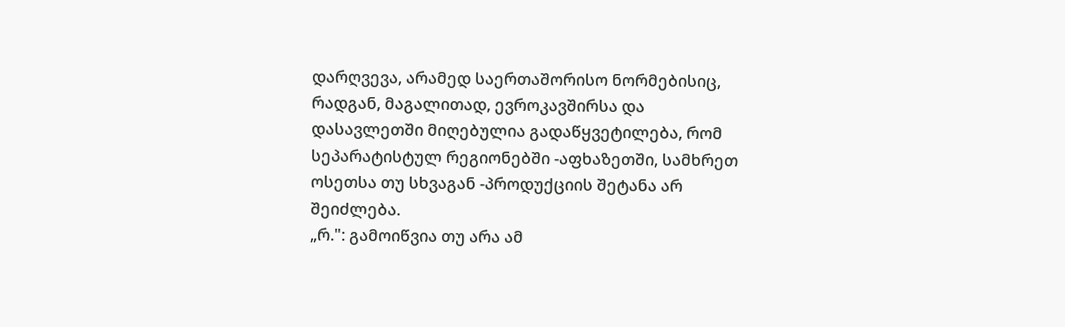დარღვევა, არამედ საერთაშორისო ნორმებისიც, რადგან, მაგალითად, ევროკავშირსა და დასავლეთში მიღებულია გადაწყვეტილება, რომ სეპარატისტულ რეგიონებში -აფხაზეთში, სამხრეთ ოსეთსა თუ სხვაგან -პროდუქციის შეტანა არ შეიძლება.
„რ.": გამოიწვია თუ არა ამ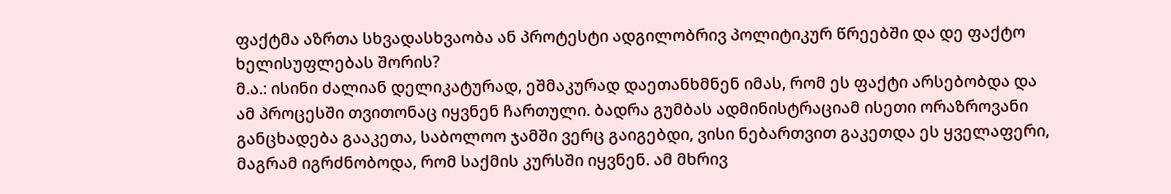ფაქტმა აზრთა სხვადასხვაობა ან პროტესტი ადგილობრივ პოლიტიკურ წრეებში და დე ფაქტო ხელისუფლებას შორის?
მ.ა.: ისინი ძალიან დელიკატურად, ეშმაკურად დაეთანხმნენ იმას, რომ ეს ფაქტი არსებობდა და ამ პროცესში თვითონაც იყვნენ ჩართული. ბადრა გუმბას ადმინისტრაციამ ისეთი ორაზროვანი განცხადება გააკეთა, საბოლოო ჯამში ვერც გაიგებდი, ვისი ნებართვით გაკეთდა ეს ყველაფერი, მაგრამ იგრძნობოდა, რომ საქმის კურსში იყვნენ. ამ მხრივ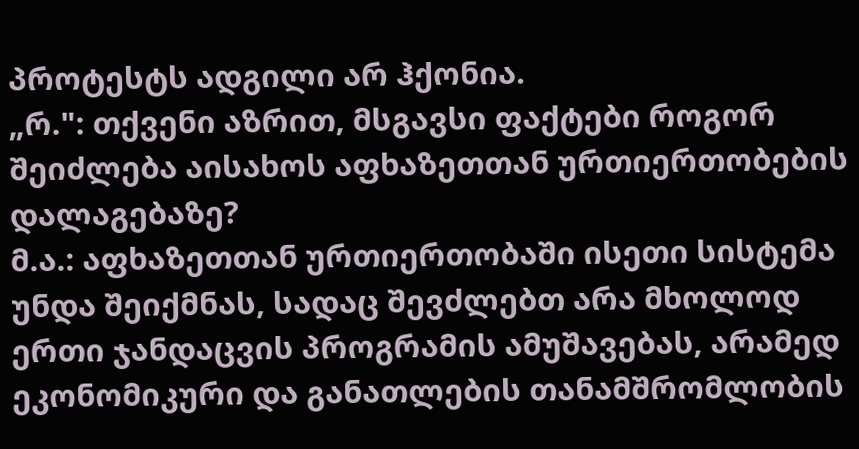პროტესტს ადგილი არ ჰქონია.
„რ.": თქვენი აზრით, მსგავსი ფაქტები როგორ შეიძლება აისახოს აფხაზეთთან ურთიერთობების დალაგებაზე?
მ.ა.: აფხაზეთთან ურთიერთობაში ისეთი სისტემა უნდა შეიქმნას, სადაც შევძლებთ არა მხოლოდ ერთი ჯანდაცვის პროგრამის ამუშავებას, არამედ ეკონომიკური და განათლების თანამშრომლობის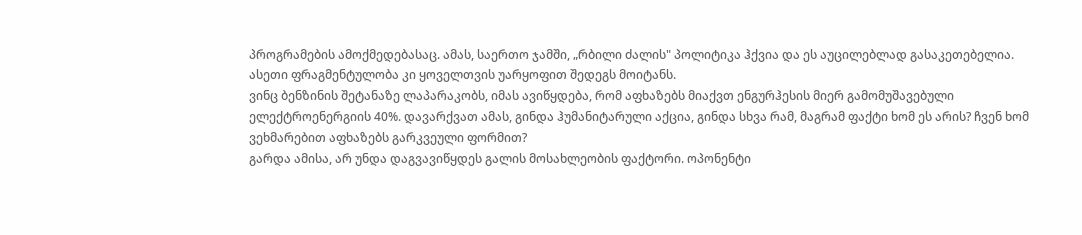პროგრამების ამოქმედებასაც. ამას, საერთო ჯამში, „რბილი ძალის" პოლიტიკა ჰქვია და ეს აუცილებლად გასაკეთებელია. ასეთი ფრაგმენტულობა კი ყოველთვის უარყოფით შედეგს მოიტანს.
ვინც ბენზინის შეტანაზე ლაპარაკობს, იმას ავიწყდება, რომ აფხაზებს მიაქვთ ენგურჰესის მიერ გამომუშავებული ელექტროენერგიის 40%. დავარქვათ ამას, გინდა ჰუმანიტარული აქცია, გინდა სხვა რამ, მაგრამ ფაქტი ხომ ეს არის? ჩვენ ხომ ვეხმარებით აფხაზებს გარკვეული ფორმით?
გარდა ამისა, არ უნდა დაგვავიწყდეს გალის მოსახლეობის ფაქტორი. ოპონენტი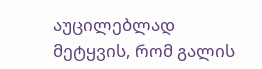აუცილებლად მეტყვის, რომ გალის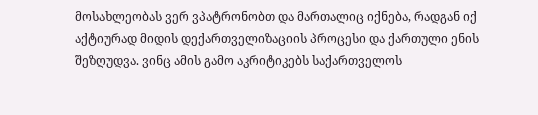მოსახლეობას ვერ ვპატრონობთ და მართალიც იქნება, რადგან იქ აქტიურად მიდის დექართველიზაციის პროცესი და ქართული ენის შეზღუდვა. ვინც ამის გამო აკრიტიკებს საქართველოს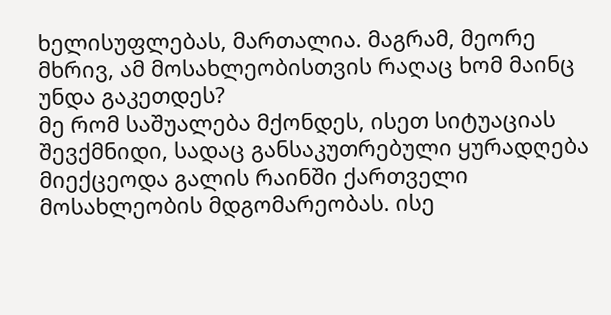ხელისუფლებას, მართალია. მაგრამ, მეორე მხრივ, ამ მოსახლეობისთვის რაღაც ხომ მაინც უნდა გაკეთდეს?
მე რომ საშუალება მქონდეს, ისეთ სიტუაციას შევქმნიდი, სადაც განსაკუთრებული ყურადღება მიექცეოდა გალის რაინში ქართველი მოსახლეობის მდგომარეობას. ისე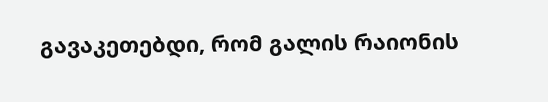გავაკეთებდი, რომ გალის რაიონის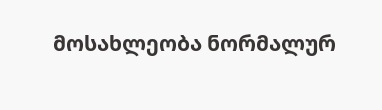მოსახლეობა ნორმალურ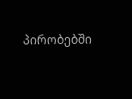პირობებში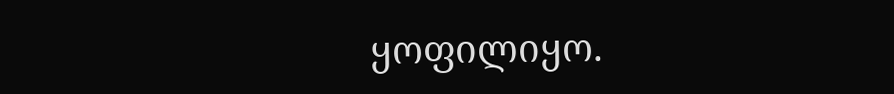ყოფილიყო.